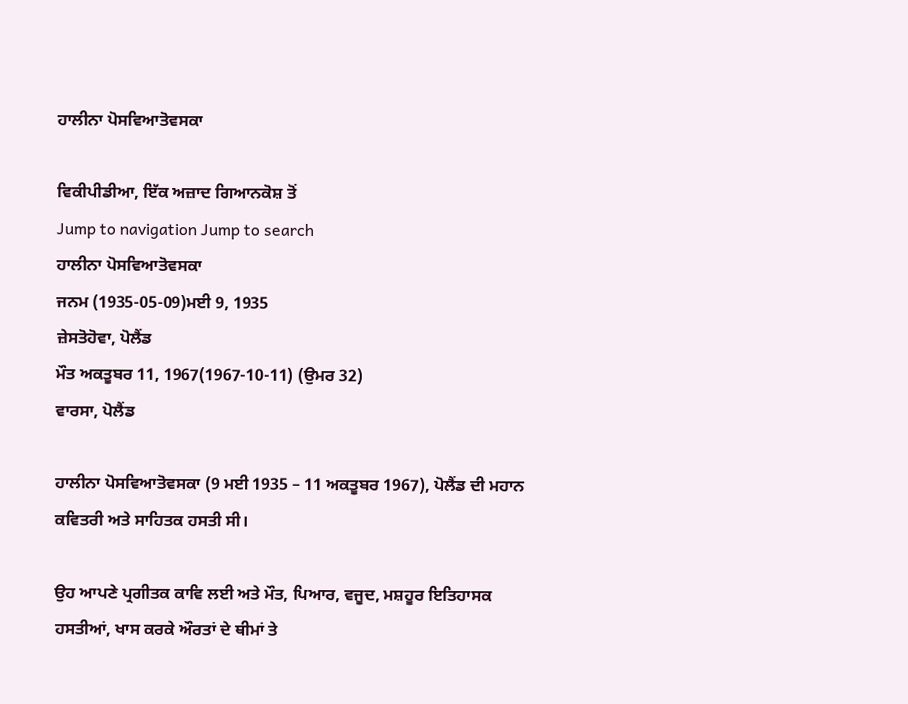ਹਾਲੀਨਾ ਪੋਸਵਿਆਤੋਵਸਕਾ

ਵਿਕੀਪੀਡੀਆ, ਇੱਕ ਅਜ਼ਾਦ ਗਿਆਨਕੋਸ਼ ਤੋਂ
Jump to navigation Jump to search
ਹਾਲੀਨਾ ਪੋਸਵਿਆਤੋਵਸਕਾ
ਜਨਮ (1935-05-09)ਮਈ 9, 1935
ਜ਼ੇਸਤੋਹੋਵਾ, ਪੋਲੈਂਡ
ਮੌਤ ਅਕਤੂਬਰ 11, 1967(1967-10-11) (ਉਮਰ 32)
ਵਾਰਸਾ, ਪੋਲੈਂਡ

ਹਾਲੀਨਾ ਪੋਸਵਿਆਤੋਵਸਕਾ (9 ਮਈ 1935 – 11 ਅਕਤੂਬਰ 1967), ਪੋਲੈਂਡ ਦੀ ਮਹਾਨ ਕਵਿਤਰੀ ਅਤੇ ਸਾਹਿਤਕ ਹਸਤੀ ਸੀ।

ਉਹ ਆਪਣੇ ਪ੍ਰਗੀਤਕ ਕਾਵਿ ਲਈ ਅਤੇ ਮੌਤ, ਪਿਆਰ, ਵਜੂਦ, ਮਸ਼ਹੂਰ ਇਤਿਹਾਸਕ ਹਸਤੀਆਂ, ਖਾਸ ਕਰਕੇ ਔਰਤਾਂ ਦੇ ਥੀਮਾਂ ਤੇ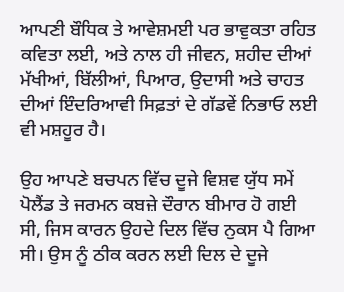ਆਪਣੀ ਬੌਧਿਕ ਤੇ ਆਵੇਸ਼ਮਈ ਪਰ ਭਾਵੁਕਤਾ ਰਹਿਤ ਕਵਿਤਾ ਲਈ, ਅਤੇ ਨਾਲ ਹੀ ਜੀਵਨ, ਸ਼ਹੀਦ ਦੀਆਂ ਮੱਖੀਆਂ, ਬਿੱਲੀਆਂ, ਪਿਆਰ, ਉਦਾਸੀ ਅਤੇ ਚਾਹਤ ਦੀਆਂ ਇੰਦਰਿਆਵੀ ਸਿਫ਼ਤਾਂ ਦੇ ਗੱਡਵੇਂ ਨਿਭਾਓ ਲਈ ਵੀ ਮਸ਼ਹੂਰ ਹੈ।

ਉਹ ਆਪਣੇ ਬਚਪਨ ਵਿੱਚ ਦੂਜੇ ਵਿਸ਼ਵ ਯੁੱਧ ਸਮੇਂ ਪੋਲੈਂਡ ਤੇ ਜਰਮਨ ਕਬਜ਼ੇ ਦੌਰਾਨ ਬੀਮਾਰ ਹੋ ਗਈ ਸੀ, ਜਿਸ ਕਾਰਨ ਉਹਦੇ ਦਿਲ ਵਿੱਚ ਨੁਕਸ ਪੈ ਗਿਆ ਸੀ। ਉਸ ਨੂੰ ਠੀਕ ਕਰਨ ਲਈ ਦਿਲ ਦੇ ਦੂਜੇ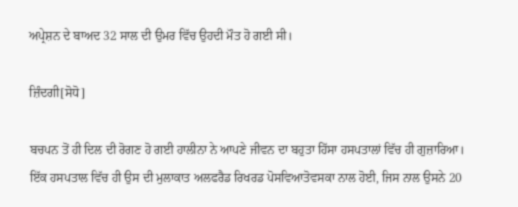ਅਪ੍ਰੇਸ਼ਨ ਦੇ ਬਾਅਦ 32 ਸਾਲ ਦੀ ਉਮਰ ਵਿੱਚ ਉਹਦੀ ਮੌਤ ਹੋ ਗਈ ਸੀ।

ਜ਼ਿੰਦਗੀ[ਸੋਧੋ]

ਬਚਪਨ ਤੋਂ ਹੀ ਦਿਲ ਦੀ ਰੋਗਣ ਹੋ ਗਈ ਹਾਲੀਨਾ ਨੇ ਆਪਣੇ ਜੀਵਨ ਦਾ ਬਹੁਤਾ ਹਿੱਸਾ ਹਸਪਤਾਲਾਂ ਵਿੱਚ ਹੀ ਗੁਜ਼ਾਰਿਆ। ਇੱਕ ਹਸਪਤਾਲ ਵਿੱਚ ਹੀ ਉਸ ਦੀ ਮੁਲਾਕਾਤ ਅਲਫਰੈਡ ਰਿਖਰਡ ਪੋਸਵਿਆਤੋਵਸਕਾ ਨਾਲ ਹੋਈ, ਜਿਸ ਨਾਲ ਉਸਨੇ 20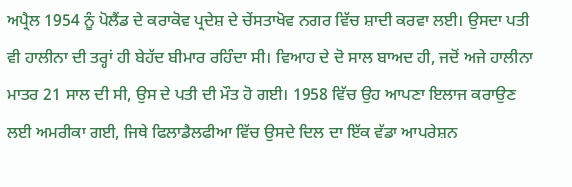ਅਪ੍ਰੈਲ 1954 ਨੂੰ ਪੋਲੈਂਡ ਦੇ ਕਰਾਕੋਵ ਪ੍ਰਦੇਸ਼ ਦੇ ਚੇਂਸਤਾਖੋਵ ਨਗਰ ਵਿੱਚ ਸ਼ਾਦੀ ਕਰਵਾ ਲਈ। ਉਸਦਾ ਪਤੀ ਵੀ ਹਾਲੀਨਾ ਦੀ ਤਰ੍ਹਾਂ ਹੀ ਬੇਹੱਦ ਬੀਮਾਰ ਰਹਿੰਦਾ ਸੀ। ਵਿਆਹ ਦੇ ਦੋ ਸਾਲ ਬਾਅਦ ਹੀ, ਜਦੋਂ ਅਜੇ ਹਾਲੀਨਾ ਮਾਤਰ 21 ਸਾਲ ਦੀ ਸੀ, ਉਸ ਦੇ ਪਤੀ ਦੀ ਮੌਤ ਹੋ ਗਈ। 1958 ਵਿੱਚ ਉਹ ਆਪਣਾ ਇਲਾਜ ਕਰਾਉਣ ਲਈ ਅਮਰੀਕਾ ਗਈ, ਜਿਥੇ ਫਿਲਾਡੈਲਫੀਆ ਵਿੱਚ ਉਸਦੇ ਦਿਲ ਦਾ ਇੱਕ ਵੱਡਾ ਆਪਰੇਸ਼ਨ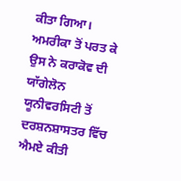ਕੀਤਾ ਗਿਆ। ਅਮਰੀਕਾ ਤੋਂ ਪਰਤ ਕੇ ਉਸ ਨੇ ਕਰਾਕੋਵ ਦੀ ਯਾੱਗੇਲੋਨ ਯੂਨੀਵਰਸਿਟੀ ਤੋਂ ਦਰਸ਼ਨਸ਼ਾਸਤਰ ਵਿੱਚ ਐਮਏ ਕੀਤੀ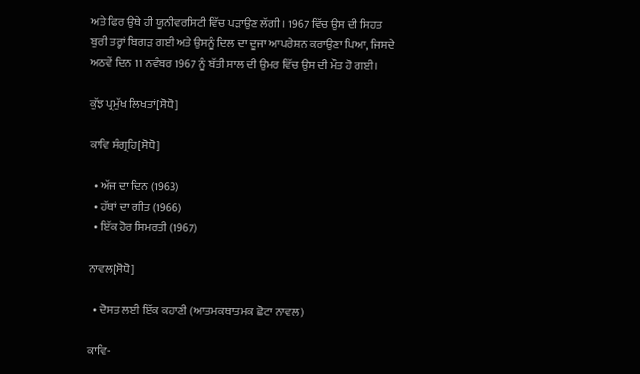ਅਤੇ ਫਿਰ ਉਥੇ ਹੀ ਯੂਨੀਵਰਸਿਟੀ ਵਿੱਚ ਪੜਾਉਣ ਲੱਗੀ। 1967 ਵਿੱਚ ਉਸ ਦੀ ਸਿਹਤ ਬੁਰੀ ਤਰ੍ਹਾਂ ਬਿਗੜ ਗਈ ਅਤੇ ਉਸਨੂੰ ਦਿਲ ਦਾ ਦੂਜਾ ਆਪਰੇਸ਼ਨ ਕਰਾਉਣਾ ਪਿਆ, ਜਿਸਦੇ ਅਠਵੇਂ ਦਿਨ 11 ਨਵੰਬਰ 1967 ਨੂੰ ਬੱਤੀ ਸਾਲ ਦੀ ਉਮਰ ਵਿੱਚ ਉਸ ਦੀ ਮੌਤ ਹੋ ਗਈ।

ਕੁੱਝ ਪ੍ਰਮੁੱਖ ਲਿਖਤਾਂ[ਸੋਧੋ]

ਕਾਵਿ ਸੰਗ੍ਰਹਿ[ਸੋਧੋ]

  • ਅੱਜ ਦਾ ਦਿਨ (1963)
  • ਹੱਥਾਂ ਦਾ ਗੀਤ (1966)
  • ਇੱਕ ਹੋਰ ਸਿਮਰਤੀ (1967)

ਨਾਵਲ[ਸੋਧੋ]

  • ਦੋਸਤ ਲਈ ਇੱਕ ਕਹਾਣੀ (ਆਤਮਕਥਾਤਮਕ ਛੋਟਾ ਨਾਵਲ)

ਕਾਵਿ-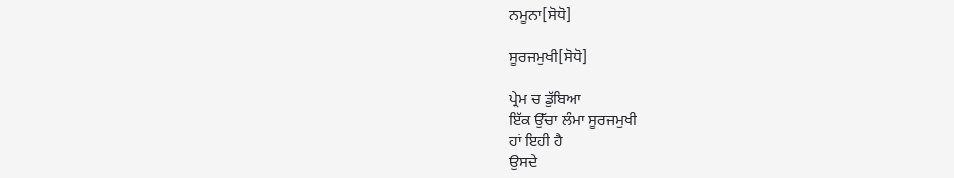ਨਮੂਨਾ[ਸੋਧੋ]

ਸੂਰਜਮੁਖੀ[ਸੋਧੋ]

ਪ੍ਰੇਮ ਚ ਡੁੱਬਿਆ
ਇੱਕ ਉੱਚਾ ਲੰਮਾ ਸੂਰਜਮੁਖੀ
ਹਾਂ ਇਹੀ ਹੈ
ਉਸਦੇ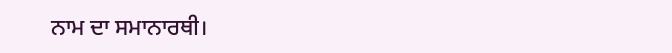ਨਾਮ ਦਾ ਸਮਾਨਾਰਥੀ।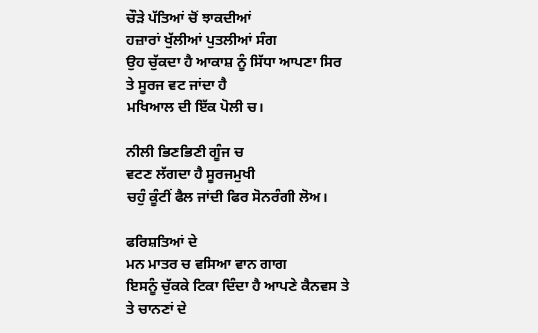ਚੌੜੇ ਪੱਤਿਆਂ ਚੋਂ ਝਾਕਦੀਆਂ
ਹਜ਼ਾਰਾਂ ਖੁੱਲੀਆਂ ਪੁਤਲੀਆਂ ਸੰਗ
ਉਹ ਚੁੱਕਦਾ ਹੈ ਆਕਾਸ਼ ਨੂੰ ਸਿੱਧਾ ਆਪਣਾ ਸਿਰ
ਤੇ ਸੂਰਜ ਵਟ ਜਾਂਦਾ ਹੈ
ਮਖਿਆਲ ਦੀ ਇੱਕ ਪੋਲੀ ਚ।

ਨੀਲੀ ਭਿਣਭਿਣੀ ਗੂੰਜ ਚ
ਵਟਣ ਲੱਗਦਾ ਹੈ ਸੂਰਜਮੁਖੀ
ਚਹੁੰ ਕੂੰਟੀਂ ਫੈਲ ਜਾਂਦੀ ਫਿਰ ਸੋਨਰੰਗੀ ਲੋਅ।

ਫਰਿਸ਼ਤਿਆਂ ਦੇ
ਮਨ ਮਾਤਰ ਚ ਵਸਿਆ ਵਾਨ ਗਾਗ
ਇਸਨੂੰ ਚੁੱਕਕੇ ਟਿਕਾ ਦਿੰਦਾ ਹੈ ਆਪਣੇ ਕੈਨਵਸ ਤੇ
ਤੇ ਚਾਨਣਾਂ ਦੇ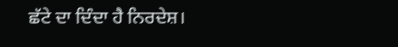ਛੱਟੇ ਦਾ ਦਿੰਦਾ ਹੈ ਨਿਰਦੇਸ਼।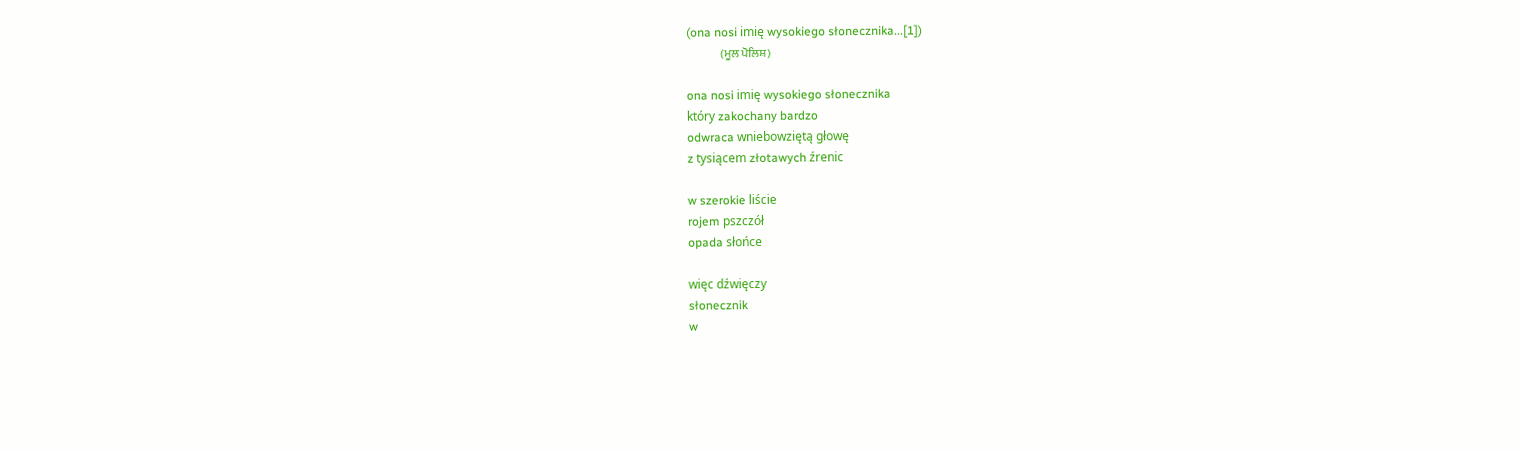(ona nosi imię wysokiego słonecznika...[1])
               (ਮੂਲ ਪੋਲਿਸ਼)

ona nosi imię wysokiego słonecznika
który zakochany bardzo
odwraca wniebowziętą głowę
z tysiącem złotawych źrenic

w szerokie liście
rojem pszczół
opada słońce

więc dźwięczy
słonecznik
w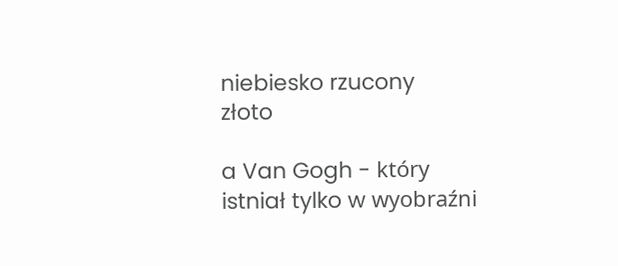niebiesko rzucony
złoto

a Van Gogh - który
istniał tylko w wyobraźni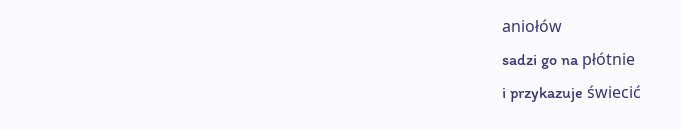aniołów
sadzi go na płótnie
i przykazuje świecić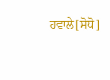ਹਵਾਲੇ[ਸੋਧੋ]